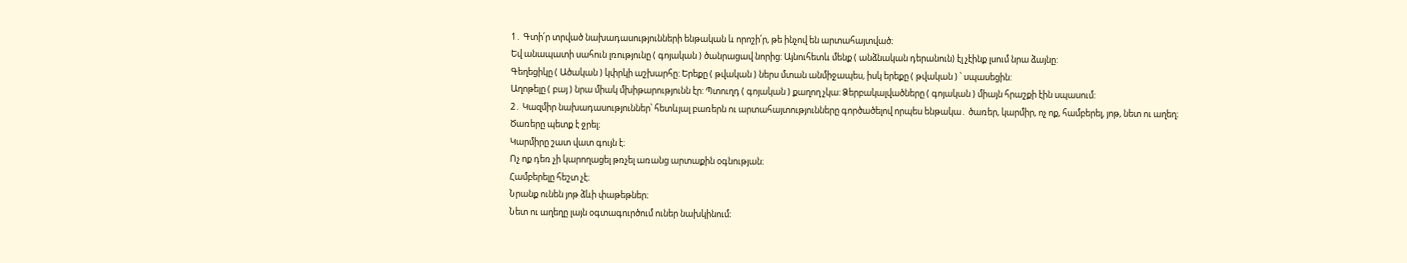1․ Գտի՛ր տրված նախադասությունների ենթական և որոշի՛ր, թե ինչով են արտահայտված։
Եվ անապատի սահուն լռությունը ( գոյական ) ծանրացավ նորից: Այնուհետև մենք ( անձնական դերանուն) էլ չէինք լսում նրա ձայնը:
Գեղեցիկը ( Ածական ) կփրկի աշխարհը: Երեքը ( թվական ) ներս մտան անմիջապես, իսկ երեքը ( թվական ) ՝ սպասեցին:
Աղոթելը ( բայ ) նրա միակ մխիթարությունն էր: Պտուղդ ( գոյական ) քաղող չկա: Ձերբակալվածները ( գոյական ) միայն հրաշքի էին սպասում:
2․ Կազմիր նախադասություններ՝ հետևյալ բառերն ու արտահայտությունները գործածելով որպես ենթակա․ ծառեր, կարմիր, ոչ ոք, համբերել, յոթ, նետ ու աղեղ։
Ծառերը պետք է ջրել։
Կարմիրը շատ վատ գույն է։
Ոչ ոք դեռ չի կարողացել թռչել առանց արտաքին օգնության։
Համբերելը հեշտ չէ։
Նրանք ունեն յոթ ձևի փաթեթներ։
Նետ ու աղեղը լայն օգտագուրծում ուներ նախկինում։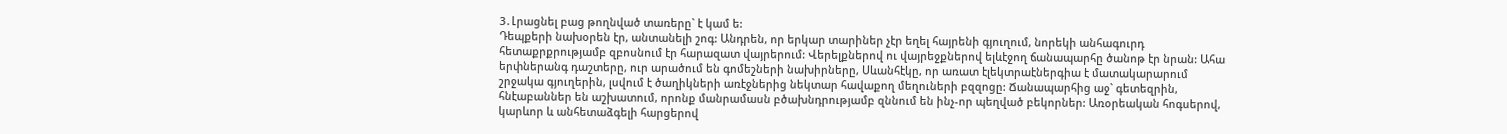3․Լրացնել բաց թողնված տառերը` է կամ ե:
Դեպքերի նախօրեն էր, անտանելի շոգ: Անդրեն, որ երկար տարիներ չէր եղել հայրենի գյուղում, նորեկի անհագուրդ հետաքրքրությամբ զբոսնում էր հարազատ վայրերում: Վերելքներով ու վայրեջքներով ելևէջող ճանապարհը ծանոթ էր նրան: Ահա երփներանգ դաշտերը, ուր արածում են գոմեշների նախիրները, Սևանհէկը, որ առատ էլեկտրաէներգիա է մատակարարում շրջակա գյուղերին, լսվում է ծաղիկների առէջներից նեկտար հավաքող մեղուների բզզոցը: Ճանապարհից աջ` գետեզրին, հնէաբաններ են աշխատում, որոնք մանրամասն բծախնդրությամբ զննում են ինչ-որ պեղված բեկորներ: Առօրեական հոգսերով, կարևոր և անհետաձգելի հարցերով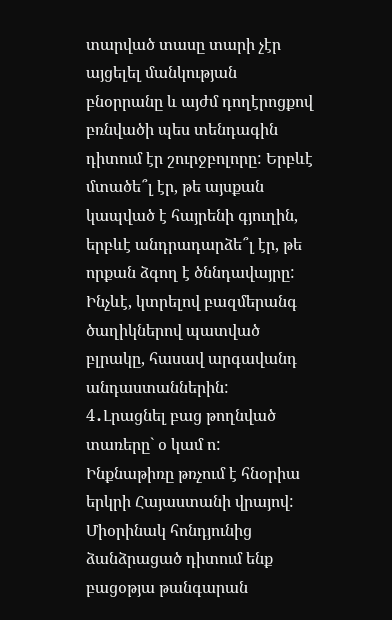տարված տասը տարի չէր այցելել մանկության բնօրրանը և այժմ դողէրոցքով բռնվածի պես տենդագին դիտում էր շուրջբոլորը: Երբևէ մտածե՞լ էր, թե այսքան կապված է հայրենի գյուղին, երբևէ անդրադարձե՞լ էր, թե որքան ձգող է ծննդավայրը: Ինչևէ, կտրելով բազմերանգ ծաղիկներով պատված բլրակը, հասավ արգավանդ անդաստաններին:
4․Լրացնել բաց թողնված տառերը` օ կամ ո:
Ինքնաթիռը թռչում է հնօրիա երկրի Հայաստանի վրայով: Միօրինակ հոնդյունից ձանձրացած դիտում ենք բացօթյա թանգարան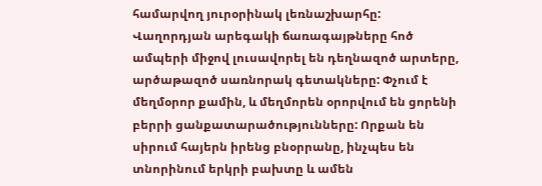համարվող յուրօրինակ լեռնաշխարհը: Վաղորդյան արեգակի ճառագայթները հոծ ամպերի միջով լուսավորել են դեղնազոծ արտերը, արծաթազոծ սառնորակ գետակները: Փչում է մեղմօրոր քամին, և մեղմորեն օրորվում են ցորենի բերրի ցանքատարածությունները: Որքան են սիրում հայերն իրենց բնօրրանը, ինչպես են տնորինում երկրի բախտը և ամեն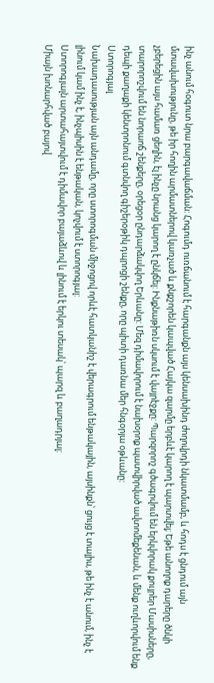ինչ անում հօգուտ նրա բարգավաճման: Հոգումդ ուռճանում է հարգանքն այս կենսախինդ ժողովրդի նկատմամբ, և հոդս է ցնդում այն մտավախությունը, թե իր հողին արմատներով կառչած և քնքշորեն կապված Հայկա զարմը երբևէ կարող է պարտվել; Եթե անողոք դարերը ծնկի չբերեցին այս համառ ցեղին, էլ ինչը նրանց կարող է ընկճել: Ինքնաթիռն սկսում է վայրէջքը: Պարզորոշ գծագրվում են երկվորակ քույրեր Մասիսները, տարորոշվում են նորաոճ շենքերը, օրեցօր ընդարձակվող Երևանը: Մեզ դիմավորում է նախօրոք պատվիրված ավտոմեքենան, և մենք ուղևորվում ենք դեպի քաղաքի կենտրոնում գտնվող գիշերօթիկ դպրոցի շենքը, որը պիտի դառնա մեր հնգօրյա օթևանը:
Ստորոգյալ
Նախադասության այն անդամը, որը ստորոգման միջոցով որևէ հատկանիշ է վերագրում ենթակային, այսինքն՝ ցույց է տալիս, թե ինչ է անում, ինչ է լինում կամ ինչ է, ինչպիսին է ենթական, կոչվում է ստորոգյալ:
Ստորոգյալն արտահայտվում է դիմավոր բայաձևով և լինում է երկու տեսակ՝ պարզ և բաղադրյալ:
Միայն խոնարհված բայով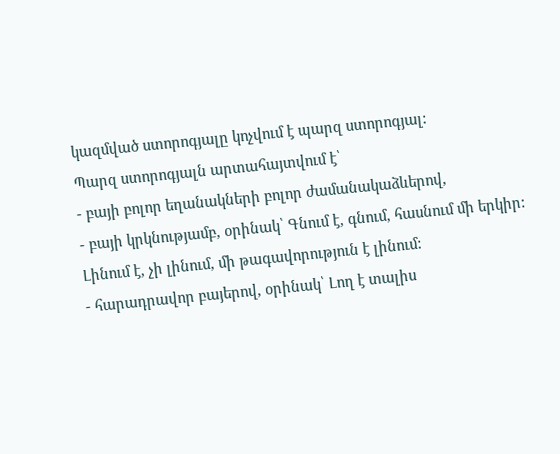կազմված ստորոգյալը կոչվում է պարզ ստորոգյալ:
Պարզ ստորոգյալն արտահայտվում է՝
- բայի բոլոր եղանակների բոլոր ժամանակաձևերով,
- բայի կրկնությամբ, օրինակ՝ Գնում է, գնում, հասնում մի երկիր: Լինում է, չի լինում, մի թագավորություն է լինում:
- հարադրավոր բայերով, օրինակ՝ Լող է տալիս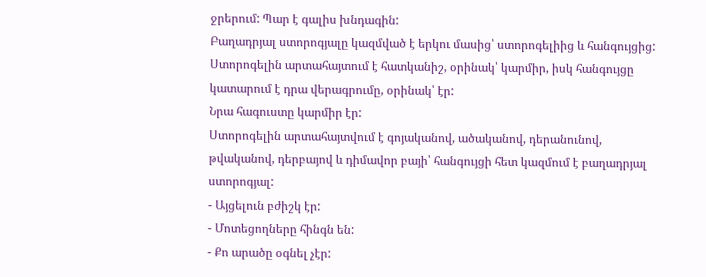ջրերում: Պար է գալիս խնդագին:
Բաղադրյալ ստորոգյալը կազմված է երկու մասից՝ ստորոգելիից և հանգույցից:
Ստորոգելին արտահայտում է հատկանիշ, օրինակ՝ կարմիր, իսկ հանգույցը կատարում է դրա վերագրումը, օրինակ՝ էր:
Նրա հագուստը կարմիր էր:
Ստորոգելին արտահայտվում է գոյականով, ածականով, դերանունով, թվականով, դերբայով և դիմավոր բայի՝ հանգույցի հետ կազմում է բաղադրյալ ստորոգյալ:
- Այցելուն բժիշկ էր:
- Մոտեցողները հինգն են:
- Քո արածը օգնել չէր: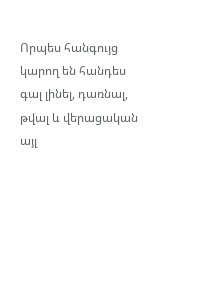Որպես հանգույց կարող են հանդես գալ լինել, դառնալ, թվալ և վերացական այլ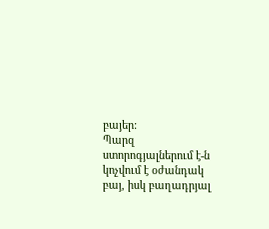բայեր:
Պարզ ստորոգյալներում է-ն կոչվում է օժանդակ բայ, իսկ բաղադրյալ